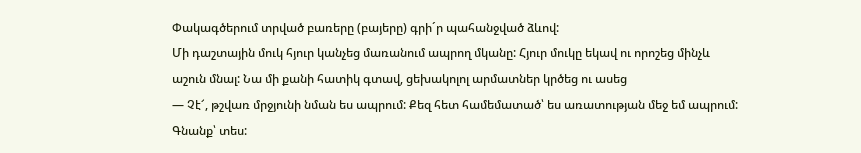Փակագծերում տրված բառերը (բայերը) գրի´ր պահանջված ձևով:
Մի դաշտային մուկ հյուր կանչեց մառանում ապրող մկանը: Հյուր մուկը եկավ ու որոշեց մինչև աշուն մնալ: Նա մի քանի հատիկ գտավ, ցեխակոլոլ արմատներ կրծեց ու ասեց
— Չէ՜, թշվառ մրջյունի նման ես ապրում: Քեզ հետ համեմատած՝ ես առատության մեջ եմ ապրում: Գնանք՝ տես: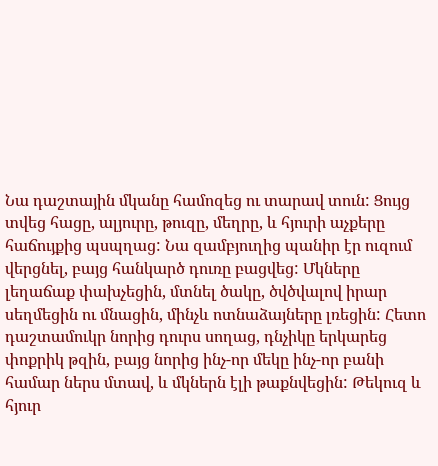Նա դաշտային մկանը համոզեց ու տարավ տուն: Ցույց տվեց հացը, ալյուրը, թուզը, մեղրը, և հյուրի աչքերը հաճույքից պսպղաց: Նա զամբյուղից պանիր էր ուզում վերցնել, բայց հանկարծ դուռը բացվեց: Մկները լեղաճաք փախչեցին, մտնել ծակը, ծվծվալով իրար սեղմեցին ու մնացին, մինչև ոտնաձայները լռեցին: Հետո դաշտամուկր նորից դուրս սողաց, դնչիկը երկարեց փոքրիկ թզին, բայց նորից ինչ-որ մեկը ինչ-որ բանի համար ներս մտավ, և մկներն էլի թաքնվեցին: Թեկուզ և հյուր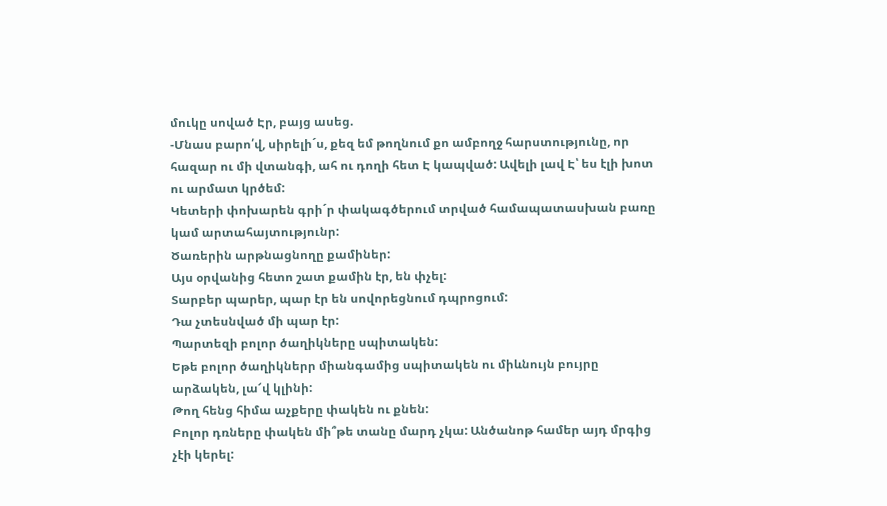մուկը սոված Էր, բայց ասեց.
-Մնաս բարո՛վ, սիրելի´ս, քեզ եմ թողնում քո ամբողջ հարստությունը, որ հազար ու մի վտանգի, ահ ու դողի հետ Է կապված: Ավելի լավ Է՝ ես էլի խոտ ու արմատ կրծեմ:
Կետերի փոխարեն գրի´ր փակագծերում տրված համապատասխան բառը կամ արտահայտությունր:
Ծառերին արթնացնողը քամիներ:
Այս օրվանից հետո շատ քամին էր, են փչել:
Տարբեր պարեր, պար էր են սովորեցնում դպրոցում:
Դա չտեսնված մի պար էր:
Պարտեզի բոլոր ծաղիկները սպիտակեն:
Եթե բոլոր ծաղիկներր միանգամից սպիտակեն ու միևնույն բույրը արձակեն, լա՜վ կլինի:
Թող հենց հիմա աչքերը փակեն ու քնեն:
Բոլոր դռները փակեն մի՞թե տանը մարդ չկա: Անծանոթ համեր այդ մրգից չէի կերել: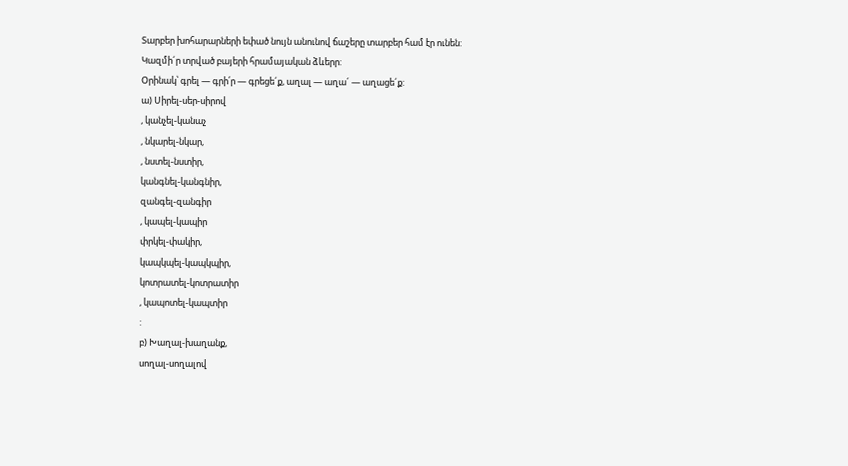Տարբեր խոհարարների եփած նույն անունով ճաշերը տարբեր համ էր ունեն:
Կազմի´ր տրված բայերի հրամայական ձևերր:
Օրինակ՝ գրել — գրի՛ր — գրեցե´ք, աղալ — աղա´ — աղացե´ք:
ա) Սիրել-սեր-սիրով
, կանչել-կանաչ
, նկարել-նկար,
, նստել-նստիր,
կանգնել-կանգնիր,
զանգել-զանգիր
, կապել-կապիր
փրկել-փակիր,
կապկպել-կապկպիր,
կոտրատել-կոտրատիր
, կապոտել-կապտիր
:
բ) Խաղալ-խաղանք,
սողալ-սողալով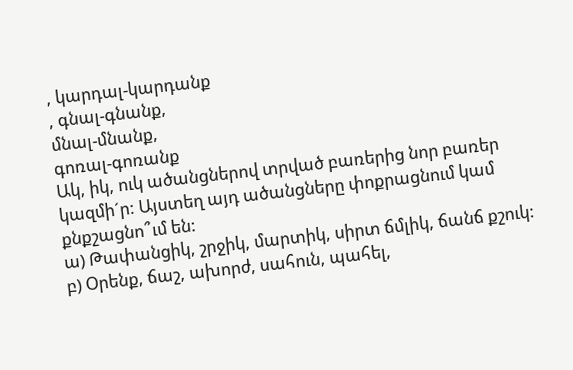, կարդալ-կարդանք
, գնալ-գնանք,
մնալ-մնանք,
գոռալ-գոռանք
Ակ, իկ, ուկ ածանցներով տրված բառերից նոր բառեր կազմի´ր: Այստեղ այդ ածանցները փոքրացնում կամ քնքշացնո՞ւմ են:
ա) Թափանցիկ, շրջիկ, մարտիկ, սիրտ ճմլիկ, ճանճ քշուկ:
բ) Օրենք, ճաշ, ախորժ, սահուն, պահել,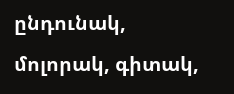ընդունակ, մոլորակ, գիտակ,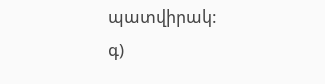պատվիրակ:
գ)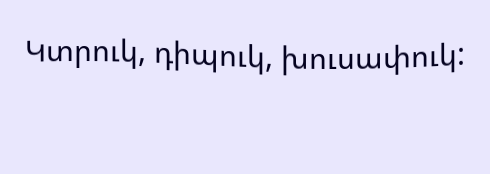Կտրուկ, դիպուկ, խուսափուկ: